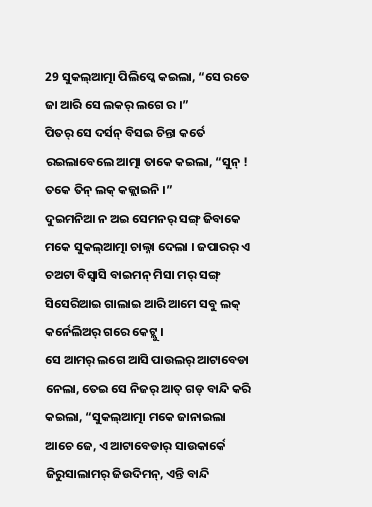29 ସୁକଲ୍ଆତ୍ମା ପିଲିପ୍କେ କଇଲା, “ସେ ରତେ ଜା ଆରି ସେ ଲକର୍ ଲଗେ ର ।”
ପିତର୍ ସେ ଦର୍ସନ୍ ବିସଇ ଚିନ୍ତା କର୍ତେ ରଇଲାବେଲେ ଆତ୍ମା ତାକେ କଇଲା, “ସୁନ୍ ! ତକେ ତିନ୍ ଲକ୍ କଜ୍ଲାଇନି ।”
ଦୁଇମନିଆ ନ ଅଇ ସେମନର୍ ସଙ୍ଗ୍ ଜିବାକେ ମକେ ସୁକଲ୍ଆତ୍ମା ଚାଲ୍ନା ଦେଲା । ଜପାରର୍ ଏ ଚଅଟା ବିସ୍ବାସି ବାଇମନ୍ ମିସା ମର୍ ସଙ୍ଗ୍ ସିସେରିଆଇ ଗାଲାଇ ଆରି ଆମେ ସବୁ ଲକ୍ କର୍ନେଲିଅର୍ ଗରେ କେଟ୍ଲୁ ।
ସେ ଆମର୍ ଲଗେ ଆସି ପାଉଲର୍ ଆଟାବେଡା ନେଲା, ତେଇ ସେ ନିଜର୍ ଆତ୍ ଗଡ୍ ବାନ୍ଦି କରି କଇଲା, “ସୁକଲ୍ଆତ୍ମା ମକେ ଜାନାଇଲା ଆଚେ ଜେ, ଏ ଆଟାବେଡାର୍ ସାଉକାର୍କେ ଜିରୁସାଲାମର୍ ଜିଉଦିମନ୍, ଏନ୍ତି ବାନ୍ଦି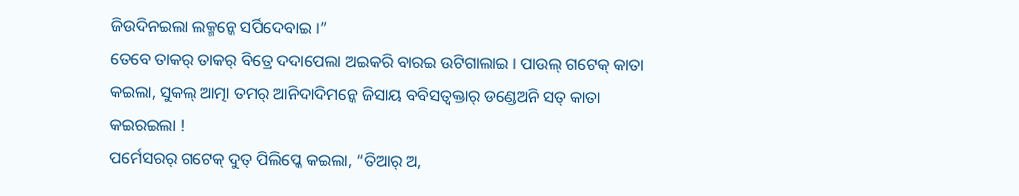ଜିଉଦିନଇଲା ଲକ୍ମନ୍କେ ସର୍ପିଦେବାଇ ।”
ତେବେ ତାକର୍ ତାକର୍ ବିତ୍ରେ ଦଦାପେଲା ଅଇକରି ବାରଇ ଉଟିଗାଲାଇ । ପାଉଲ୍ ଗଟେକ୍ କାତା କଇଲା, ସୁକଲ୍ ଆତ୍ମା ତମର୍ ଆନିଦାଦିମନ୍କେ ଜିସାୟ ବବିସତ୍ବକ୍ତାର୍ ଡଣ୍ଡେଅନି ସତ୍ କାତା କଇରଇଲା !
ପର୍ମେସରର୍ ଗଟେକ୍ ଦୁତ୍ ପିଲିପ୍କେ କଇଲା, “ତିଆର୍ ଅ,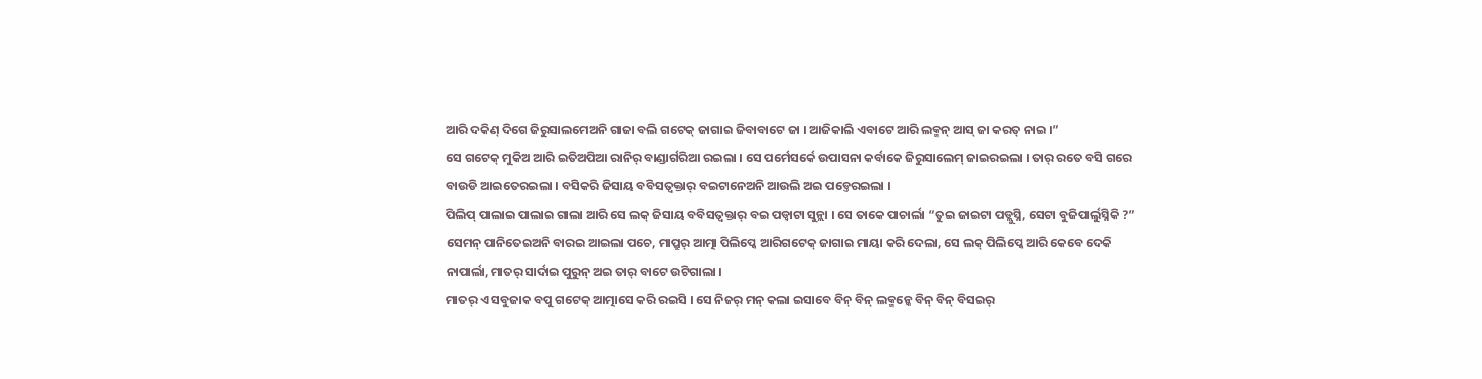ଆରି ଦକିଣ୍ ଦିଗେ ଜିରୁସାଲମେଅନି ଗାଜା ବଲି ଗଟେକ୍ ଜାଗାଇ ଜିବାବାଟେ ଜା । ଆଜିକାଲି ଏବାଟେ ଆରି ଲକ୍ମନ୍ ଆସ୍ ଜା କରତ୍ ନାଇ ।”
ସେ ଗଟେକ୍ ମୁକିଅ ଆରି ଇତିଅପିଆ ରାନିର୍ ବାଣ୍ଡାର୍ଗରିଆ ରଇଲା । ସେ ପର୍ମେସର୍କେ ଉପାସନା କର୍ବାକେ ଜିରୁସାଲେମ୍ ଜାଇରଇଲା । ତାର୍ ରତେ ବସି ଗରେ ବାଉଡି ଆଇତେରଇଲା । ବସିକରି ଜିସାୟ ବବିସତ୍ବକ୍ତାର୍ ବଇଟାନେଅନି ଆଉଲି ଅଇ ପଡ୍ତେରଇଲା ।
ପିଲିପ୍ ପାଲାଇ ପାଲାଇ ଗାଲା ଆରି ସେ ଲକ୍ ଜିସାୟ ବବିସତ୍ବକ୍ତାର୍ ବଇ ପଡ୍ବାଟା ସୁନ୍ଲା । ସେ ତାକେ ପାଚାର୍ଲା “ତୁଇ ଜାଇଟା ପଡ୍ଲୁସ୍ନି, ସେଟା ବୁଜିପାର୍ଲୁସ୍ନିକି ?”
ସେମନ୍ ପାନିତେଇଅନି ବାରଇ ଆଇଲା ପଚେ, ମାପ୍ରୁର୍ ଆତ୍ମା ପିଲିପ୍କେ ଆରିଗଟେକ୍ ଜାଗାଇ ମାୟା କରି ଦେଲା, ସେ ଲକ୍ ପିଲିପ୍କେ ଆରି କେବେ ଦେକି ନାପାର୍ଲା, ମାତର୍ ସାର୍ଦାଇ ପୁରୁନ୍ ଅଇ ତାର୍ ବାଟେ ଉଟିଗାଲା ।
ମାତର୍ ଏ ସବୁଜାକ ବପୁ ଗଟେକ୍ ଆତ୍ମାସେ କରି ରଇସି । ସେ ନିଜର୍ ମନ୍ କଲା ଇସାବେ ବିନ୍ ବିନ୍ ଲକ୍ମନ୍କେ ବିନ୍ ବିନ୍ ବିସଇର୍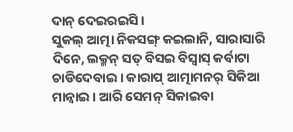ଦାନ୍ ଦେଇରଇସି ।
ସୁକଲ୍ ଆତ୍ମା ନିକସଙ୍ଗ୍ କଇଲାନି, ସାରାସାରି ଦିନେ, ଲକ୍ମନ୍ ସତ୍ ବିସଇ ବିସ୍ବାସ୍ କର୍ବାଟା ଚାଡିଦେବାଇ । କାରାପ୍ ଆତ୍ମାମନର୍ ସିକିଆ ମାନ୍ବାଇ । ଆରି ସେମନ୍ ସିକାଇବା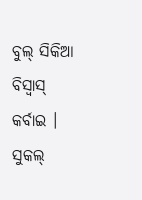ବୁଲ୍ ସିକିଆ ବିସ୍ବାସ୍ କର୍ବାଇ ।
ସୁକଲ୍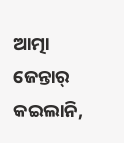ଆତ୍ମା ଜେନ୍ତାର୍ କଇଲାନି,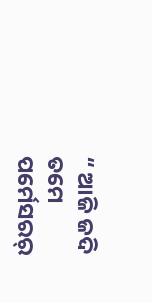“ ଆଜି ଜଦି ତମେ ପର୍ମେସରର୍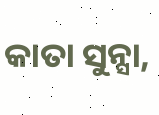କାତା ସୁନ୍ସା,